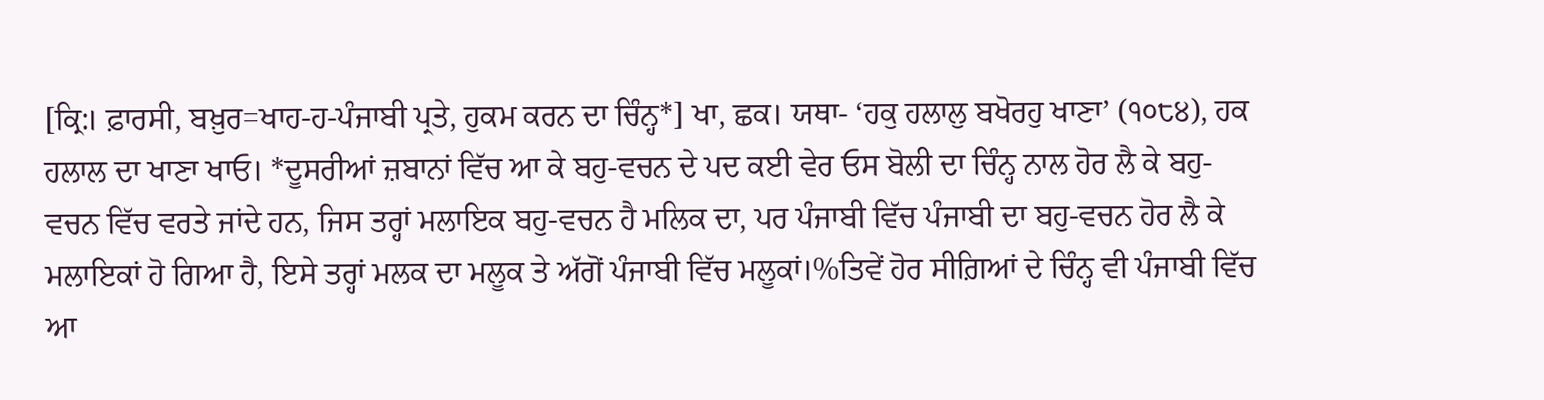[ਕ੍ਰਿ:। ਫ਼ਾਰਸੀ, ਬਖ਼ੁਰ=ਖਾਹ-ਹ-ਪੰਜਾਬੀ ਪ੍ਰਤੇ, ਹੁਕਮ ਕਰਨ ਦਾ ਚਿੰਨ੍ਹ*] ਖਾ, ਛਕ। ਯਥਾ- ‘ਹਕੁ ਹਲਾਲੁ ਬਖੋਰਹੁ ਖਾਣਾ’ (੧੦੮੪), ਹਕ ਹਲਾਲ ਦਾ ਖਾਣਾ ਖਾਓ। *ਦੂਸਰੀਆਂ ਜ਼ਬਾਨਾਂ ਵਿੱਚ ਆ ਕੇ ਬਹੁ-ਵਚਨ ਦੇ ਪਦ ਕਈ ਵੇਰ ਓਸ ਬੋਲੀ ਦਾ ਚਿੰਨ੍ਹ ਨਾਲ ਹੋਰ ਲੈ ਕੇ ਬਹੁ-ਵਚਨ ਵਿੱਚ ਵਰਤੇ ਜਾਂਦੇ ਹਨ, ਜਿਸ ਤਰ੍ਹਾਂ ਮਲਾਇਕ ਬਹੁ-ਵਚਨ ਹੈ ਮਲਿਕ ਦਾ, ਪਰ ਪੰਜਾਬੀ ਵਿੱਚ ਪੰਜਾਬੀ ਦਾ ਬਹੁ-ਵਚਨ ਹੋਰ ਲੈ ਕੇ ਮਲਾਇਕਾਂ ਹੋ ਗਿਆ ਹੈ, ਇਸੇ ਤਰ੍ਹਾਂ ਮਲਕ ਦਾ ਮਲੂਕ ਤੇ ਅੱਗੋਂ ਪੰਜਾਬੀ ਵਿੱਚ ਮਲੂਕਾਂ।%ਤਿਵੇਂ ਹੋਰ ਸੀਗ਼ਿਆਂ ਦੇ ਚਿੰਨ੍ਹ ਵੀ ਪੰਜਾਬੀ ਵਿੱਚ ਆ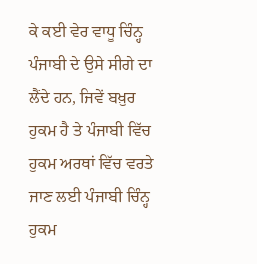ਕੇ ਕਈ ਵੇਰ ਵਾਧੂ ਚਿੰਨ੍ਹ ਪੰਜਾਬੀ ਦੇ ਉਸੇ ਸੀਗੇ ਦਾ ਲੈਂਦੇ ਹਨ, ਜਿਵੇਂ ਬਖ਼ੁਰ ਹੁਕਮ ਹੈ ਤੇ ਪੰਜਾਬੀ ਵਿੱਚ ਹੁਕਮ ਅਰਥਾਂ ਵਿੱਚ ਵਰਤੇ ਜਾਣ ਲਈ ਪੰਜਾਬੀ ਚਿੰਨ੍ਹ ਹੁਕਮ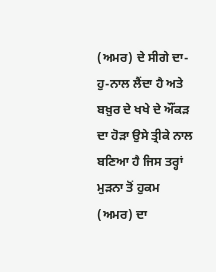(ਅਮਰ) ਦੇ ਸੀਗੇ ਦਾ-ਹੁ-ਨਾਲ ਲੈਂਦਾ ਹੈ ਅਤੇ ਬਖ਼ੁਰ ਦੇ ਖਖੇ ਦੇ ਔਂਕੜ ਦਾ ਹੋੜਾ ਉਸੇ ਤ੍ਰੀਕੇ ਨਾਲ ਬਣਿਆ ਹੈ ਜਿਸ ਤਰ੍ਹਾਂ ਮੁੜਨਾ ਤੋਂ ਹੁਕਮ (ਅਮਰ) ਦਾ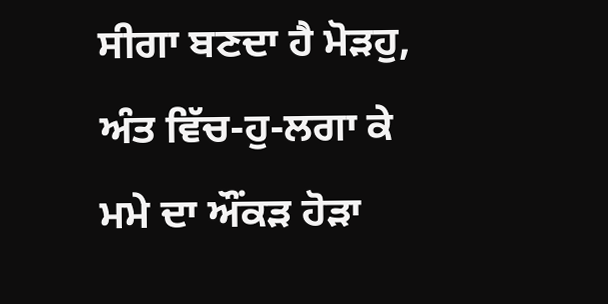ਸੀਗਾ ਬਣਦਾ ਹੈ ਮੋੜਹੁ, ਅੰਤ ਵਿੱਚ-ਹੁ-ਲਗਾ ਕੇ ਮਮੇ ਦਾ ਔਂਕੜ ਹੋੜਾ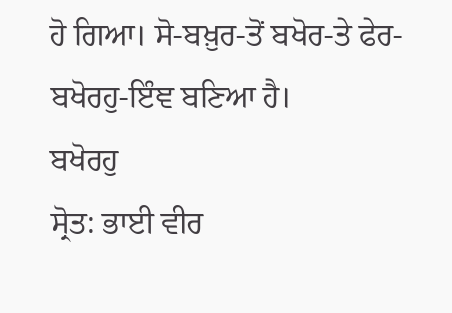ਹੋ ਗਿਆ। ਸੋ-ਬਖ਼ੁਰ-ਤੋਂ ਬਖੋਰ-ਤੇ ਫੇਰ- ਬਖੋਰਹੁ-ਇੰਞ ਬਣਿਆ ਹੈ।
ਬਖੋਰਹੁ
ਸ੍ਰੋਤ: ਭਾਈ ਵੀਰ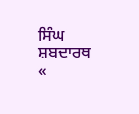ਸਿੰਘ ਸ਼ਬਦਾਰਥ
«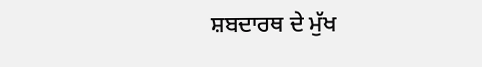ਸ਼ਬਦਾਰਥ ਦੇ ਮੁੱਖ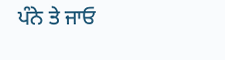ਪੰਨੇ ਤੇ ਜਾਓ